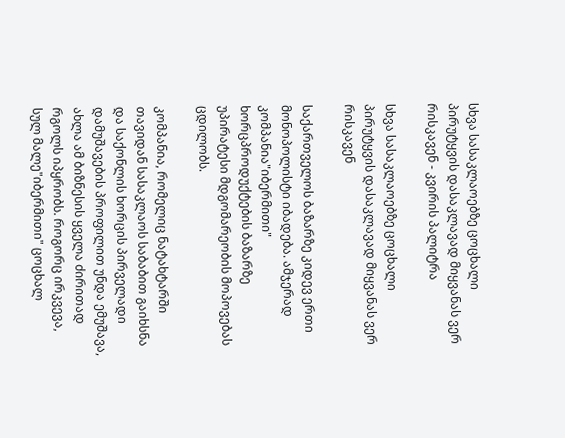სხვა სასაკლაოებზე ცოცხალი პირუტყვის დასაკლავად მიყვანას ვერ რისკავენ - კვირის პალიტრა

სხვა სასაკლაოებზე ცოცხალი პირუტყვის დასაკლავად მიყვანას ვერ რისკავენ

საქართველოს ბაზარზე კიდევ ერთი მონოპოლისტი იბადება. ამჯერად კომპანია"იბერმითი" ხორცპროდუქტების ბაზარზე უპირატესი მდგომარეობის მოპოვებას ცდილობს.

კომპანია, რომელიც ნატახტარში თავიდან სასაკლაოს საბაბით გაიხსნა და საქონლის ხორცის პირველადი დამუშავების პროფილით უნდა ემუშავა, ახლა ამ ბიზნესის ყველა ძირითად რგოლს იპყრობს. როგორც ირკვევა, სულ მალე"იბერმითი" ცოცხალ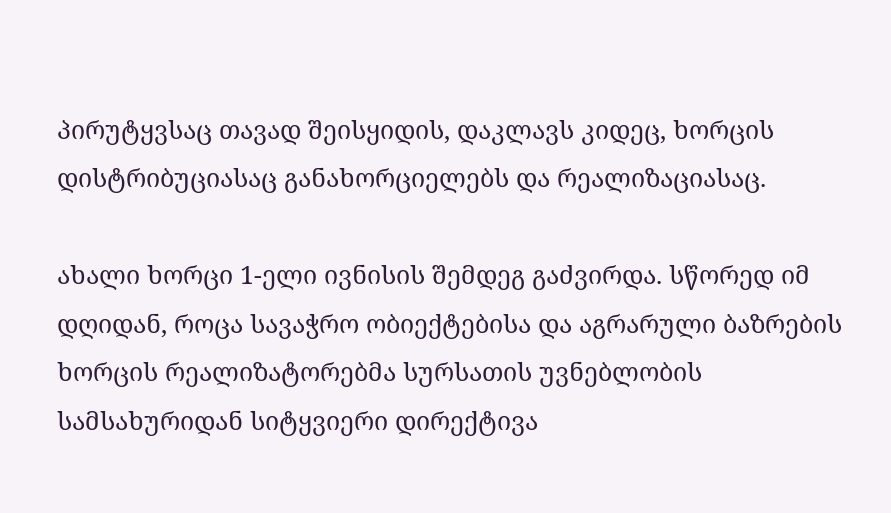პირუტყვსაც თავად შეისყიდის, დაკლავს კიდეც, ხორცის დისტრიბუციასაც განახორციელებს და რეალიზაციასაც.

ახალი ხორცი 1-ელი ივნისის შემდეგ გაძვირდა. სწორედ იმ დღიდან, როცა სავაჭრო ობიექტებისა და აგრარული ბაზრების ხორცის რეალიზატორებმა სურსათის უვნებლობის სამსახურიდან სიტყვიერი დირექტივა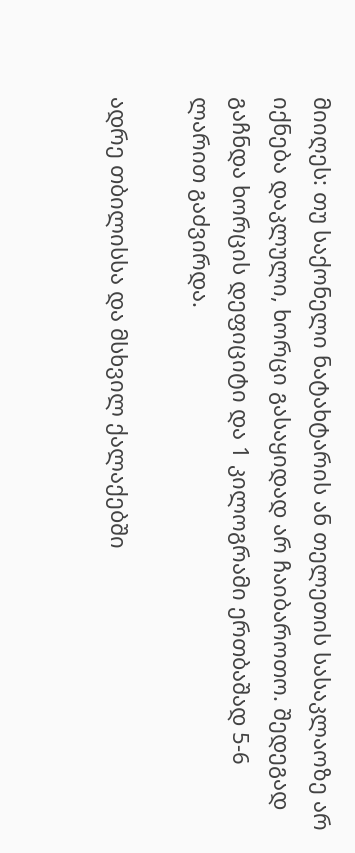მიიღეს: თუ საქონელი ნატახტარის ან თელეთის სასაკლაოზე არ იქნება დაკლული, ხორცი გასაყიდად არ ჩაიბაროთო. შედეგად გაჩნდა ხორცის დეფიციტი და 1 კილოგრამი ერთბაშად 5-6 ლარით გაძვირდა.

ადრე თბილისსა და მსხვილ ქალაქებში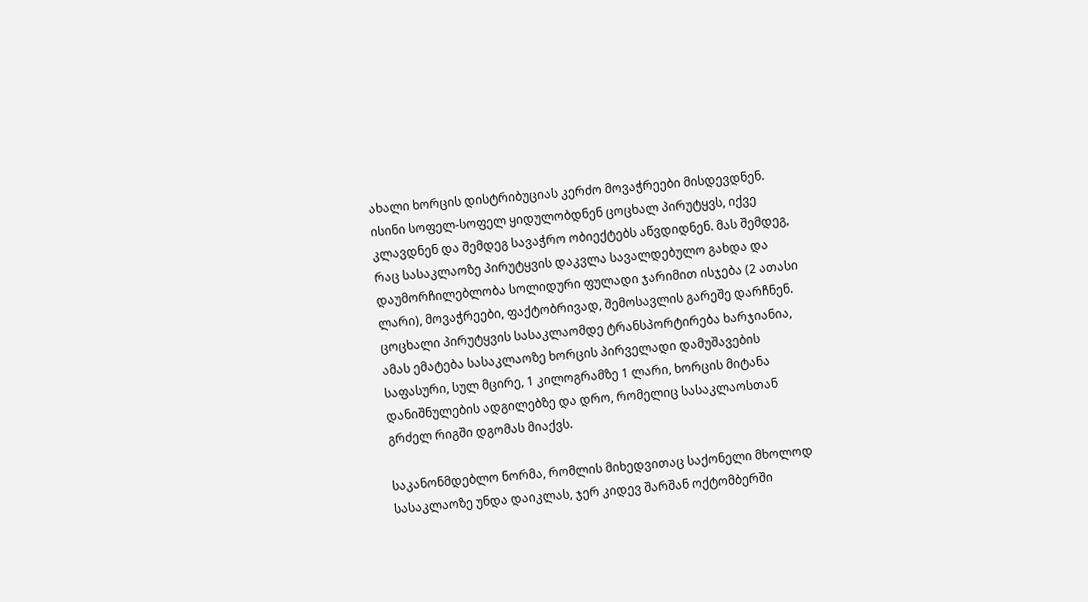ახალი ხორცის დისტრიბუციას კერძო მოვაჭრეები მისდევდნენ. ისინი სოფელ-სოფელ ყიდულობდნენ ცოცხალ პირუტყვს, იქვე კლავდნენ და შემდეგ სავაჭრო ობიექტებს აწვდიდნენ. მას შემდეგ, რაც სასაკლაოზე პირუტყვის დაკვლა სავალდებულო გახდა და დაუმორჩილებლობა სოლიდური ფულადი ჯარიმით ისჯება (2 ათასი ლარი), მოვაჭრეები, ფაქტობრივად, შემოსავლის გარეშე დარჩნენ. ცოცხალი პირუტყვის სასაკლაომდე ტრანსპორტირება ხარჯიანია, ამას ემატება სასაკლაოზე ხორცის პირველადი დამუშავების საფასური, სულ მცირე, 1 კილოგრამზე 1 ლარი, ხორცის მიტანა დანიშნულების ადგილებზე და დრო, რომელიც სასაკლაოსთან გრძელ რიგში დგომას მიაქვს.

საკანონმდებლო ნორმა, რომლის მიხედვითაც საქონელი მხოლოდ სასაკლაოზე უნდა დაიკლას, ჯერ კიდევ შარშან ოქტომბერში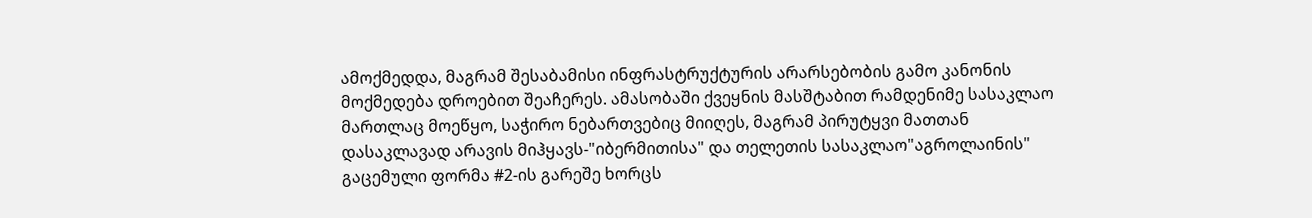ამოქმედდა, მაგრამ შესაბამისი ინფრასტრუქტურის არარსებობის გამო კანონის მოქმედება დროებით შეაჩერეს. ამასობაში ქვეყნის მასშტაბით რამდენიმე სასაკლაო მართლაც მოეწყო, საჭირო ნებართვებიც მიიღეს, მაგრამ პირუტყვი მათთან დასაკლავად არავის მიჰყავს-"იბერმითისა" და თელეთის სასაკლაო"აგროლაინის" გაცემული ფორმა #2-ის გარეშე ხორცს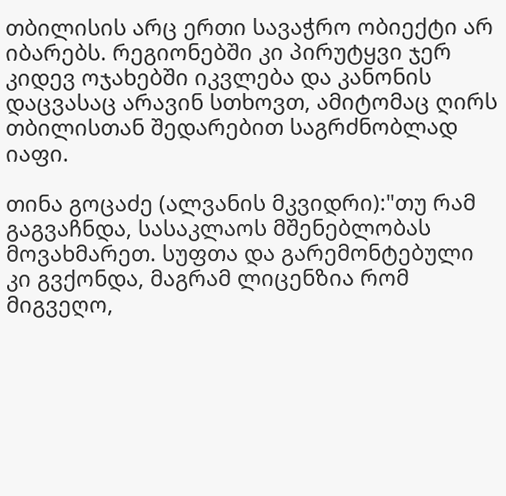თბილისის არც ერთი სავაჭრო ობიექტი არ იბარებს. რეგიონებში კი პირუტყვი ჯერ კიდევ ოჯახებში იკვლება და კანონის დაცვასაც არავინ სთხოვთ, ამიტომაც ღირს თბილისთან შედარებით საგრძნობლად იაფი.

თინა გოცაძე (ალვანის მკვიდრი):"თუ რამ გაგვაჩნდა, სასაკლაოს მშენებლობას მოვახმარეთ. სუფთა და გარემონტებული კი გვქონდა, მაგრამ ლიცენზია რომ მიგვეღო,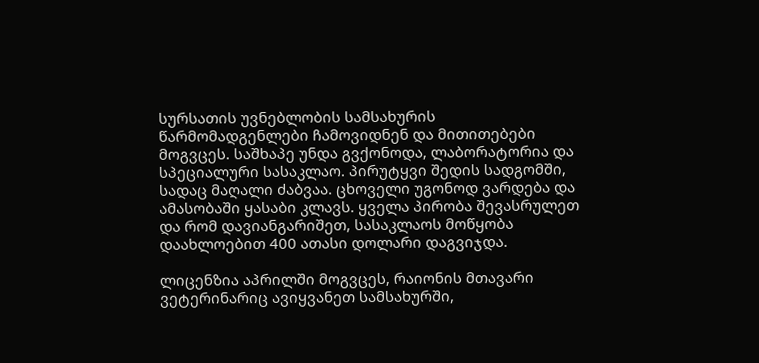სურსათის უვნებლობის სამსახურის წარმომადგენლები ჩამოვიდნენ და მითითებები მოგვცეს. საშხაპე უნდა გვქონოდა, ლაბორატორია და სპეციალური სასაკლაო. პირუტყვი შედის სადგომში, სადაც მაღალი ძაბვაა. ცხოველი უგონოდ ვარდება და ამასობაში ყასაბი კლავს. ყველა პირობა შევასრულეთ და რომ დავიანგარიშეთ, სასაკლაოს მოწყობა დაახლოებით 400 ათასი დოლარი დაგვიჯდა.

ლიცენზია აპრილში მოგვცეს, რაიონის მთავარი ვეტერინარიც ავიყვანეთ სამსახურში,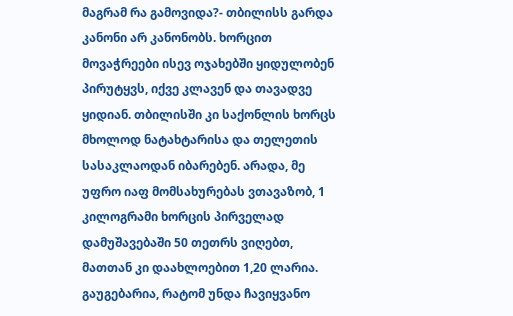მაგრამ რა გამოვიდა?- თბილისს გარდა კანონი არ კანონობს. ხორცით მოვაჭრეები ისევ ოჯახებში ყიდულობენ პირუტყვს, იქვე კლავენ და თავადვე ყიდიან. თბილისში კი საქონლის ხორცს მხოლოდ ნატახტარისა და თელეთის სასაკლაოდან იბარებენ. არადა, მე უფრო იაფ მომსახურებას ვთავაზობ, 1 კილოგრამი ხორცის პირველად დამუშავებაში 50 თეთრს ვიღებთ, მათთან კი დაახლოებით 1,20 ლარია. გაუგებარია, რატომ უნდა ჩავიყვანო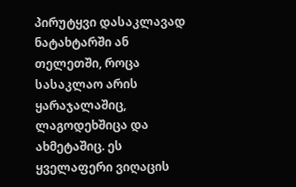პირუტყვი დასაკლავად ნატახტარში ან თელეთში, როცა სასაკლაო არის ყარაჯალაშიც, ლაგოდეხშიცა და ახმეტაშიც. ეს ყველაფერი ვიღაცის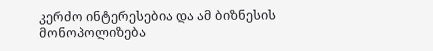კერძო ინტერესებია და ამ ბიზნესის მონოპოლიზება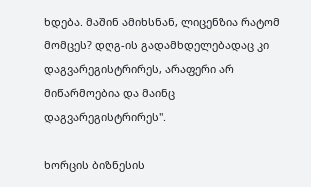ხდება. მაშინ ამიხსნან, ლიცენზია რატომ მომცეს? დღგ-ის გადამხდელებადაც კი დაგვარეგისტრირეს, არაფერი არ მიწარმოებია და მაინც დაგვარეგისტრირეს".

ხორცის ბიზნესის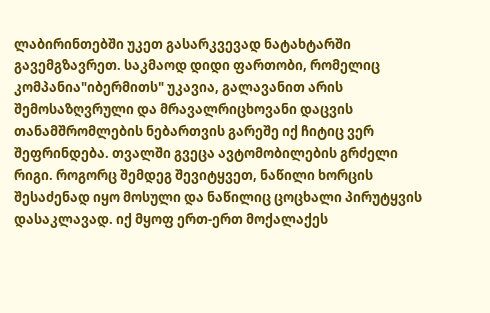ლაბირინთებში უკეთ გასარკვევად ნატახტარში გავემგზავრეთ. საკმაოდ დიდი ფართობი, რომელიც კომპანია"იბერმითს" უკავია, გალავანით არის შემოსაზღვრული და მრავალრიცხოვანი დაცვის თანამშრომლების ნებართვის გარეშე იქ ჩიტიც ვერ შეფრინდება. თვალში გვეცა ავტომობილების გრძელი რიგი. როგორც შემდეგ შევიტყვეთ, ნაწილი ხორცის შესაძენად იყო მოსული და ნაწილიც ცოცხალი პირუტყვის დასაკლავად. იქ მყოფ ერთ-ერთ მოქალაქეს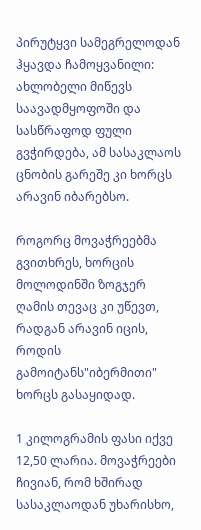პირუტყვი სამეგრელოდან ჰყავდა ჩამოყვანილი: ახლობელი მიწევს საავადმყოფოში და სასწრაფოდ ფული გვჭირდება, ამ სასაკლაოს ცნობის გარეშე კი ხორცს არავინ იბარებსო.

როგორც მოვაჭრეებმა გვითხრეს, ხორცის მოლოდინში ზოგჯერ ღამის თევაც კი უწევთ, რადგან არავინ იცის, როდის გამოიტანს"იბერმითი" ხორცს გასაყიდად.

1 კილოგრამის ფასი იქვე 12,50 ლარია. მოვაჭრეები ჩივიან, რომ ხშირად სასაკლაოდან უხარისხო,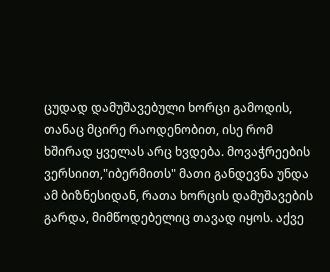ცუდად დამუშავებული ხორცი გამოდის, თანაც მცირე რაოდენობით, ისე რომ ხშირად ყველას არც ხვდება. მოვაჭრეების ვერსიით,"იბერმითს" მათი განდევნა უნდა ამ ბიზნესიდან, რათა ხორცის დამუშავების გარდა, მიმწოდებელიც თავად იყოს. აქვე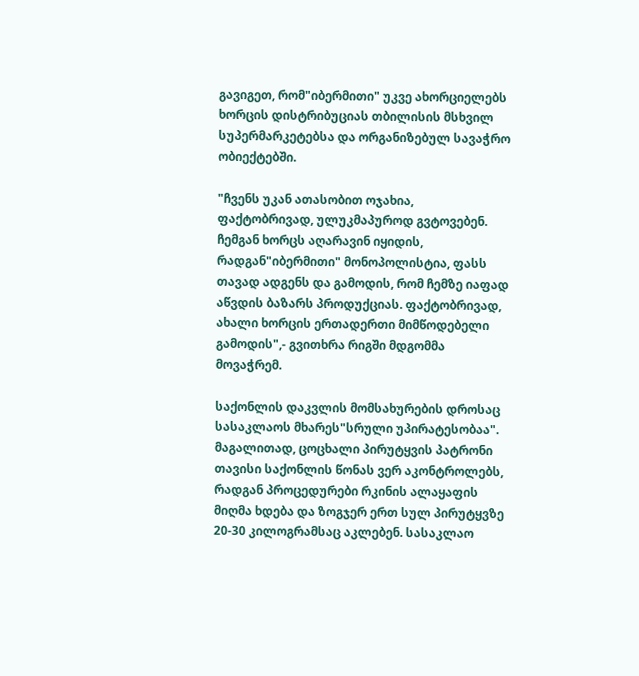გავიგეთ, რომ"იბერმითი" უკვე ახორციელებს ხორცის დისტრიბუციას თბილისის მსხვილ სუპერმარკეტებსა და ორგანიზებულ სავაჭრო ობიექტებში.

"ჩვენს უკან ათასობით ოჯახია, ფაქტობრივად, ულუკმაპუროდ გვტოვებენ. ჩემგან ხორცს აღარავინ იყიდის, რადგან"იბერმითი" მონოპოლისტია, ფასს თავად ადგენს და გამოდის, რომ ჩემზე იაფად აწვდის ბაზარს პროდუქციას. ფაქტობრივად, ახალი ხორცის ერთადერთი მიმწოდებელი გამოდის",- გვითხრა რიგში მდგომმა მოვაჭრემ.

საქონლის დაკვლის მომსახურების დროსაც სასაკლაოს მხარეს"სრული უპირატესობაა". მაგალითად, ცოცხალი პირუტყვის პატრონი თავისი საქონლის წონას ვერ აკონტროლებს, რადგან პროცედურები რკინის ალაყაფის მიღმა ხდება და ზოგჯერ ერთ სულ პირუტყვზე 20-30 კილოგრამსაც აკლებენ. სასაკლაო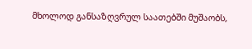მხოლოდ განსაზღვრულ საათებში მუშაობს,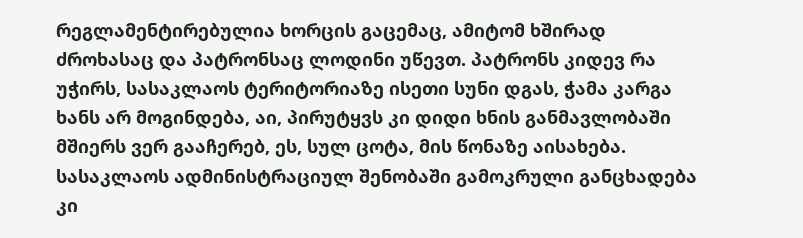რეგლამენტირებულია ხორცის გაცემაც, ამიტომ ხშირად ძროხასაც და პატრონსაც ლოდინი უწევთ. პატრონს კიდევ რა უჭირს, სასაკლაოს ტერიტორიაზე ისეთი სუნი დგას, ჭამა კარგა ხანს არ მოგინდება, აი, პირუტყვს კი დიდი ხნის განმავლობაში მშიერს ვერ გააჩერებ, ეს, სულ ცოტა, მის წონაზე აისახება. სასაკლაოს ადმინისტრაციულ შენობაში გამოკრული განცხადება კი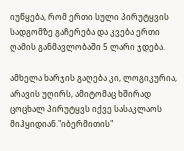იუწყება, რომ ერთი სული პირუტყვის სადგომზე გაჩერება და კვება ერთი ღამის განმავლობაში 5 ლარი ჯდება.

ამხელა ხარჯის გაღება კი, ლოგიკურია, არავის უღირს, ამიტომაც ხშირად ცოცხალ პირუტყვს იქვე სასაკლაოს მიჰყიდიან."იბერმითის"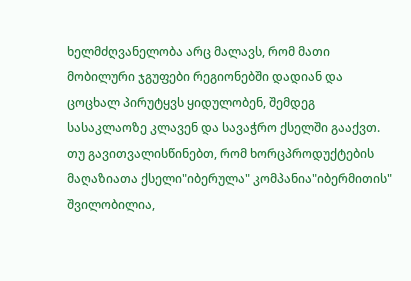ხელმძღვანელობა არც მალავს, რომ მათი მობილური ჯგუფები რეგიონებში დადიან და ცოცხალ პირუტყვს ყიდულობენ, შემდეგ სასაკლაოზე კლავენ და სავაჭრო ქსელში გააქვთ. თუ გავითვალისწინებთ, რომ ხორცპროდუქტების მაღაზიათა ქსელი"იბერულა" კომპანია"იბერმითის" შვილობილია,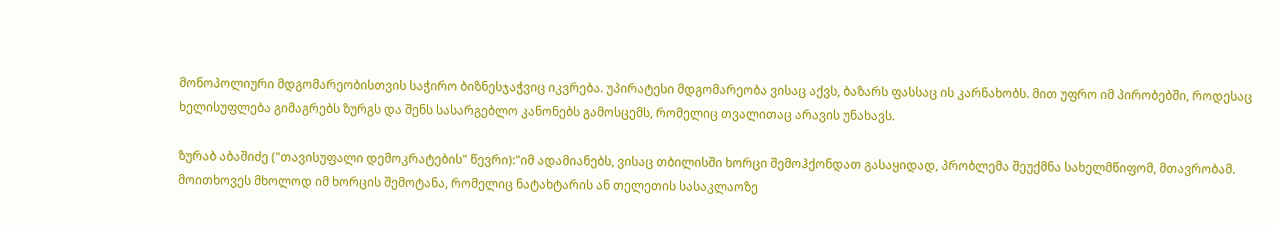მონოპოლიური მდგომარეობისთვის საჭირო ბიზნესჯაჭვიც იკვრება. უპირატესი მდგომარეობა ვისაც აქვს, ბაზარს ფასსაც ის კარნახობს. მით უფრო იმ პირობებში, როდესაც ხელისუფლება გიმაგრებს ზურგს და შენს სასარგებლო კანონებს გამოსცემს, რომელიც თვალითაც არავის უნახავს.

ზურაბ აბაშიძე ("თავისუფალი დემოკრატების" წევრი):"იმ ადამიანებს, ვისაც თბილისში ხორცი შემოჰქონდათ გასაყიდად, პრობლემა შეუქმნა სახელმწიფომ, მთავრობამ. მოითხოვეს მხოლოდ იმ ხორცის შემოტანა, რომელიც ნატახტარის ან თელეთის სასაკლაოზე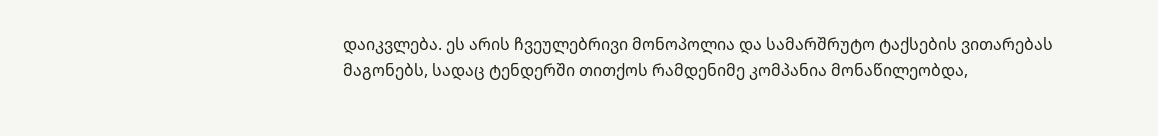დაიკვლება. ეს არის ჩვეულებრივი მონოპოლია და სამარშრუტო ტაქსების ვითარებას მაგონებს, სადაც ტენდერში თითქოს რამდენიმე კომპანია მონაწილეობდა,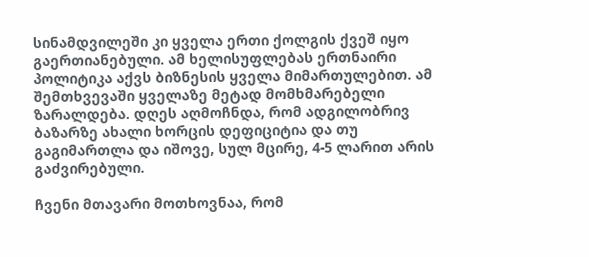სინამდვილეში კი ყველა ერთი ქოლგის ქვეშ იყო გაერთიანებული. ამ ხელისუფლებას ერთნაირი პოლიტიკა აქვს ბიზნესის ყველა მიმართულებით. ამ შემთხვევაში ყველაზე მეტად მომხმარებელი ზარალდება. დღეს აღმოჩნდა, რომ ადგილობრივ ბაზარზე ახალი ხორცის დეფიციტია და თუ გაგიმართლა და იშოვე, სულ მცირე, 4-5 ლარით არის გაძვირებული.

ჩვენი მთავარი მოთხოვნაა, რომ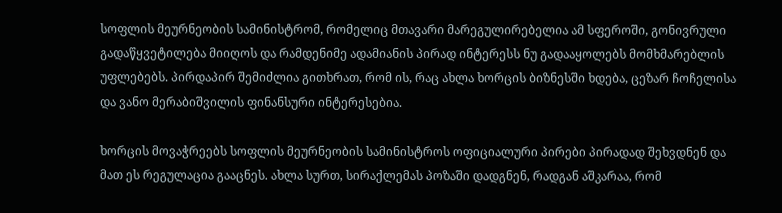სოფლის მეურნეობის სამინისტრომ, რომელიც მთავარი მარეგულირებელია ამ სფეროში, გონივრული გადაწყვეტილება მიიღოს და რამდენიმე ადამიანის პირად ინტერესს ნუ გადააყოლებს მომხმარებლის უფლებებს. პირდაპირ შემიძლია გითხრათ, რომ ის, რაც ახლა ხორცის ბიზნესში ხდება, ცეზარ ჩოჩელისა და ვანო მერაბიშვილის ფინანსური ინტერესებია.

ხორცის მოვაჭრეებს სოფლის მეურნეობის სამინისტროს ოფიციალური პირები პირადად შეხვდნენ და მათ ეს რეგულაცია გააცნეს. ახლა სურთ, სირაქლემას პოზაში დადგნენ, რადგან აშკარაა, რომ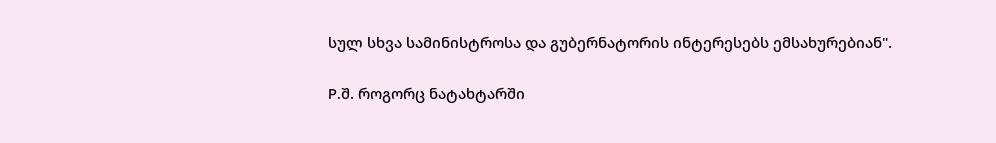სულ სხვა სამინისტროსა და გუბერნატორის ინტერესებს ემსახურებიან".

P.შ. როგორც ნატახტარში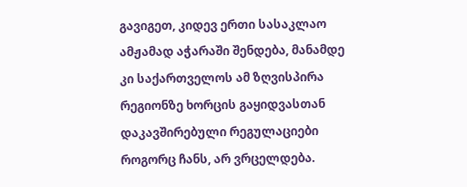გავიგეთ, კიდევ ერთი სასაკლაო ამჟამად აჭარაში შენდება, მანამდე კი საქართველოს ამ ზღვისპირა რეგიონზე ხორცის გაყიდვასთან დაკავშირებული რეგულაციები როგორც ჩანს, არ ვრცელდება.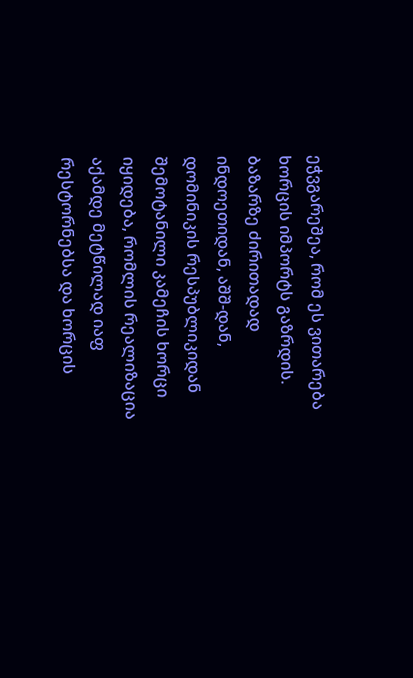ეჭვგარეშეა, რომ ეს ვითარება ხორცის იმპორტს გაზრდის. ბაზარზე ძირითადად ინდოეთიდან, აშშ-დან, დომინიკის რესპუბლიკიდან შემოტანილი კამეჩის ხორცი იყიდება, რომლის რეალიზაცია აქამდე მეტწილად იაფ რესტორნებსა და ხორცის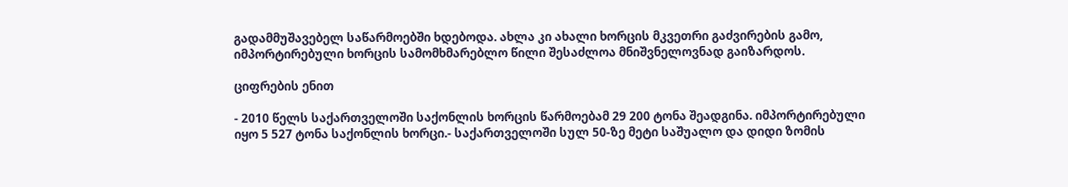გადამმუშავებელ საწარმოებში ხდებოდა. ახლა კი ახალი ხორცის მკვეთრი გაძვირების გამო, იმპორტირებული ხორცის სამომხმარებლო წილი შესაძლოა მნიშვნელოვნად გაიზარდოს.

ციფრების ენით

- 2010 წელს საქართველოში საქონლის ხორცის წარმოებამ 29 200 ტონა შეადგინა. იმპორტირებული იყო 5 527 ტონა საქონლის ხორცი.- საქართველოში სულ 50-ზე მეტი საშუალო და დიდი ზომის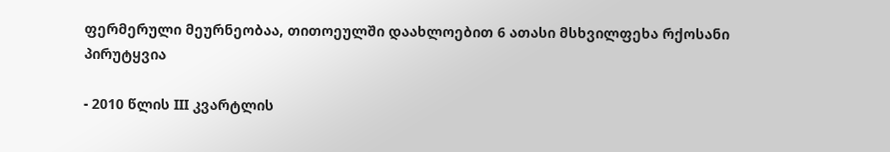ფერმერული მეურნეობაა, თითოეულში დაახლოებით 6 ათასი მსხვილფეხა რქოსანი პირუტყვია

- 2010 წლის III კვარტლის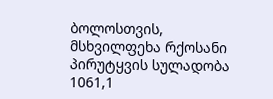ბოლოსთვის, მსხვილფეხა რქოსანი პირუტყვის სულადობა 1061,1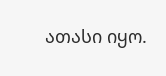ათასი იყო.